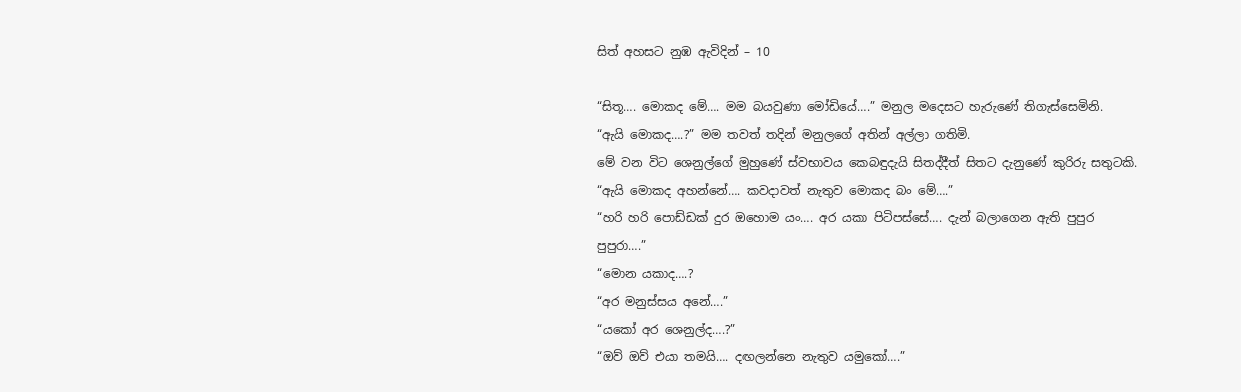සිත් අහසට නුඹ ඇවිදින් – 10

“සිතූ…. මොකද මේ…. මම බයවුණා මෝඩියේ….” මනුල මදෙසට හැරුණේ තිගැස්සෙමිනි.
“ඇයි මොකද….?” මම තවත් තදින් මනුලගේ අතින් අල්ලා ගතිමි.
මේ වන විට ශෙනුල්ගේ මුහුණේ ස්වභාවය කෙබඳුදැයි සිතද්දීත් සිතට දැනුණේ කුරිරු සතුටකි.
“ඇයි මොකද අහන්නේ…. කවදාවත් නැතුව මොකද බං මේ….”
“හරි හරි පොඩ්ඩක් දුර ඔහොම යං…. අර යකා පිටිපස්සේ…. දැන් බලාගෙන ඇති පුපුර පුපුරා….”
“මොන යකාද….?
“අර මනුස්සය අනේ….”
“යකෝ අර ශෙනුල්ද….?”
“ඔව් ඔව් එයා තමයි…. දඟලන්නෙ නැතුව යමුකෝ….”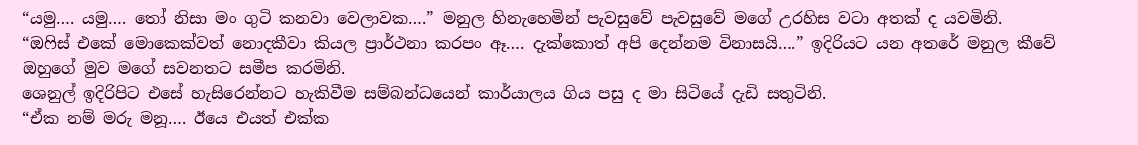“යමු…. යමු…. තෝ නිසා මං ගුටි කනවා වෙලාවක….” මනුල හිනැහෙමින් පැවසුවේ පැවසුවේ මගේ උරහිස වටා අතක් ද යවමිනි.
“ඔෆිස් එකේ මොකෙක්වත් නොදකීවා කියල ප්‍රාර්ථනා කරපං ඈ…. දැක්කොත් අපි දෙන්නම විනාසයි….” ඉදිරියට යන අතරේ මනුල කීවේ ඔහුගේ මුව මගේ සවනතට සමීප කරමිනි.
ශෙනුල් ඉදිරිපිට එසේ හැසිරෙන්නට හැකිවීම සම්බන්ධයෙන් කාර්යාලය ගිය පසු ද මා සිටියේ දැඩි සතුටිනි.
“ඒක නම් මරු මනූ…. ඊයෙ එයත් එක්ක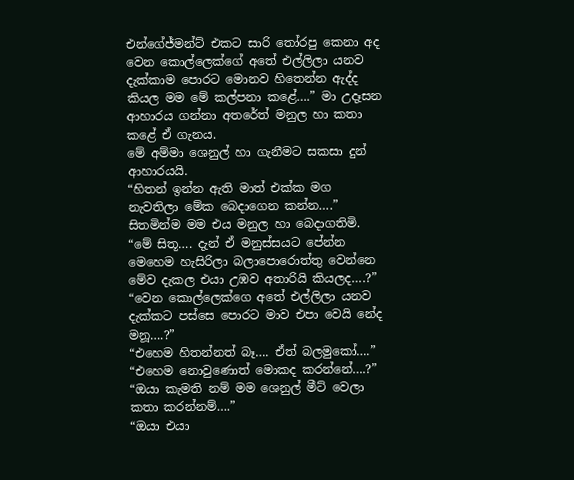එන්ගේජ්මන්ට් එකට සාරි තෝරපු කෙනා අද වෙන කොල්ලෙක්ගේ අතේ එල්ලිලා යනව දැක්කාම පොරට මොනව හිතෙන්න ඇද්ද කියල මම මේ කල්පනා කළේ….” මා උදෑසන ආහාරය ගන්නා අතරේත් මනුල හා කතා කළේ ඒ ගැනය.
මේ අම්මා ශෙනුල් හා ගැනීමට සකසා දුන් ආහාරයයි.
“හිතන් ඉන්න ඇති මාත් එක්ක මග නැවතිලා මේක බෙදාගෙන කන්න….” සිතමින්ම මම එය මනුල හා බෙදාගතිමි.
“මේ සිතූ…. දැන් ඒ මනුස්සයට පේන්න මෙහෙම හැසිරිලා බලාපොරොත්තු වෙන්නෙ මේව දැකල එයා උඹව අතාරියි කියලද….?”
“වෙන කොල්ලෙක්ගෙ අතේ එල්ලිලා යනව දැක්කට පස්සෙ පොරට මාව එපා වෙයි නේද මනූ….?”
“එහෙම හිතන්නත් බෑ…. ඒත් බලමුකෝ….”
“එහෙම නොවුණොත් මොකද කරන්නේ….?”
“ඔයා කැමති නම් මම ශෙනුල් මීට් වෙලා කතා කරන්නම්….”
“ඔයා එයා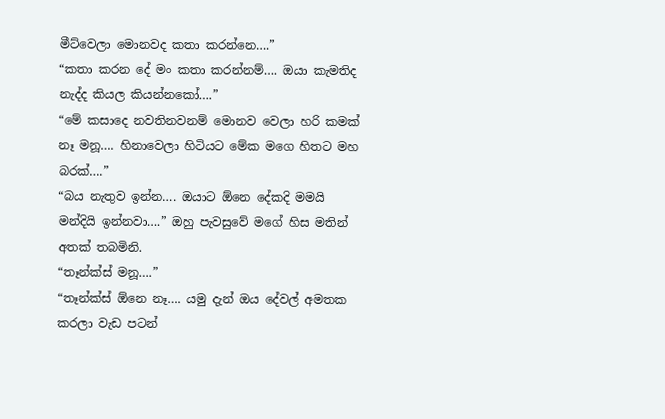මීට්වෙලා මොනවද කතා කරන්නෙ….”
“කතා කරන දේ මං කතා කරන්නම්…. ඔයා කැමතිද නැද්ද කියල කියන්නකෝ….”
“මේ කසාදෙ නවතිනවනම් මොනව වෙලා හරි කමක් නෑ මනූ…. හිනාවෙලා හිටියට මේක මගෙ හිතට මහ බරක්….”
“බය නැතුව ඉන්න…. ඔයාට ඕනෙ දේකදි මමයි මන්දියි ඉන්නවා….” ඔහු පැවසුවේ මගේ හිස මතින් අතක් තබමිනි.
“තෑන්ක්ස් මනූ….”
“තෑන්ක්ස් ඕනෙ නෑ…. යමු දැන් ඔය දේවල් අමතක කරලා වැඩ පටන්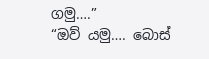ගමු….”
“ඔව් යමු…. බොස්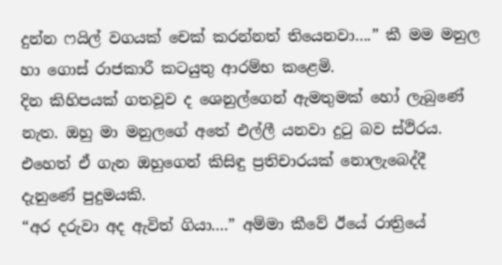දුන්න ෆයිල් වගයක් චෙක් කරන්නත් තියෙනවා….” කී මම මනුල හා ගොස් රාජකාරී කටයුතු ආරම්භ කළෙමි.
දින කිහිපයක් ගතවූව ද ශෙනුල්ගෙන් ඇමතුමක් හෝ ලැබුණේ නැත. ඔහු මා මනුලගේ අතේ එල්ලී යනවා දුටු බව ස්ථිරය. එහෙත් ඒ ගැන ඔහුගෙන් කිසිඳු ප්‍රතිචාරයක් නොලැබෙද්දී දැනුණේ පුදුමයකි.
“අර දරුවා අද ඇවිත් ගියා….” අම්මා කීවේ ඊයේ රාත්‍රියේ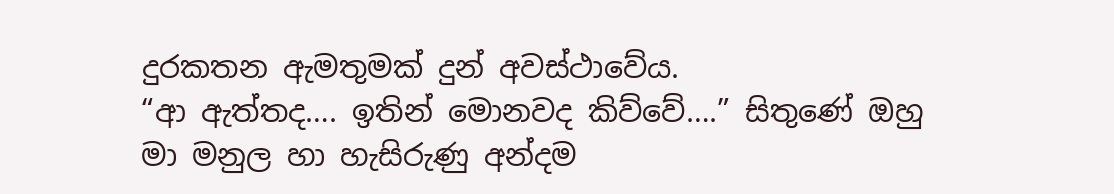දුරකතන ඇමතුමක් දුන් අවස්ථාවේය.
“ආ ඇත්තද…. ඉතින් මොනවද කිව්වේ….” සිතුණේ ඔහු මා මනුල හා හැසිරුණු අන්දම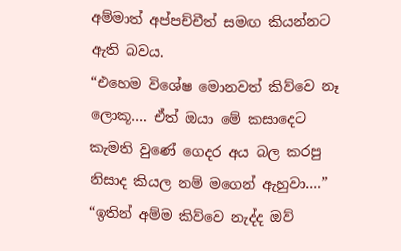අම්මාත් අප්පච්චීත් සමඟ කියන්නට ඇති බවය.
“එහෙම විශේෂ මොනවත් කිව්වෙ නෑ ලොකූ…. ඒත් ඔයා මේ කසාදෙට කැමති වුණේ ගෙදර අය බල කරපු නිසාද කියල නම් මගෙන් ඇහුවා….”
“ඉතින් අම්ම කිව්වෙ නැද්ද ඔව්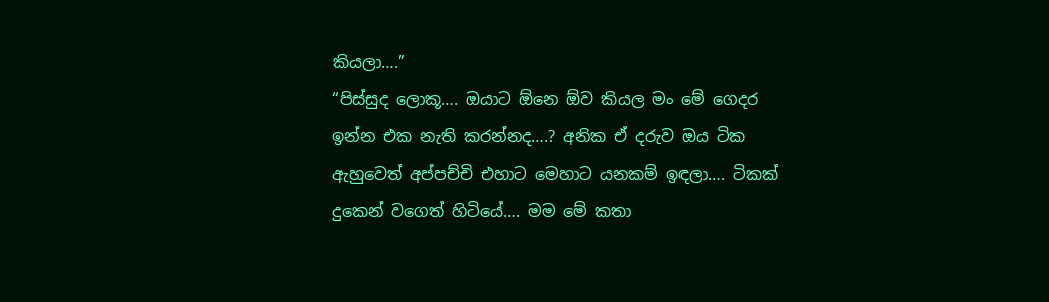කියලා….”
“පිස්සුද ලොකූ…. ඔයාට ඕනෙ ඕව කියල මං මේ ගෙදර ඉන්න එක නැති කරන්නද….? අනික ඒ දරුව ඔය ටික ඇහුවෙත් අප්පච්චි එහාට මෙහාට යනකම් ඉඳලා…. ටිකක් දුකෙන් වගෙත් හිටියේ…. මම මේ කතා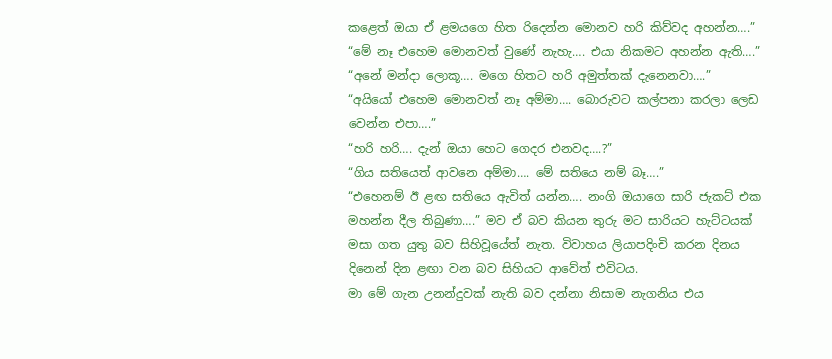කළෙත් ඔයා ඒ ළමයගෙ හිත රිදෙන්න මොනව හරි කිව්වද අහන්න….”
“මේ නෑ එහෙම මොනවත් වුණේ නැහැ…. එයා නිකමට අහන්න ඇති….”
“අනේ මන්දා ලොකූ…. මගෙ හිතට හරි අමුත්තක් දැනෙනවා….”
“අයියෝ එහෙම මොනවත් නෑ අම්මා…. බොරුවට කල්පනා කරලා ලෙඩ වෙන්න එපා….”
“හරි හරි…. දැන් ඔයා හෙට ගෙදර එනවද….?”
“ගිය සතියෙත් ආවනෙ අම්මා…. මේ සතියෙ නම් බෑ….”
“එහෙනම් ඊ ළඟ සතියෙ ඇවිත් යන්න…. නංගි ඔයාගෙ සාරි ජැකට් එක මහන්න දීල තිබුණා….” මව ඒ බව කියන තුරු මට සාරියට හැට්ටයක් මසා ගත යුතු බව සිහිවූයේත් නැත. විවාහය ලියාපදිංචි කරන දිනය දිනෙන් දින ළඟා වන බව සිහියට ආවේත් එවිටය.
මා මේ ගැන උනන්දුවක් නැති බව දන්නා නිසාම නැගනිය එය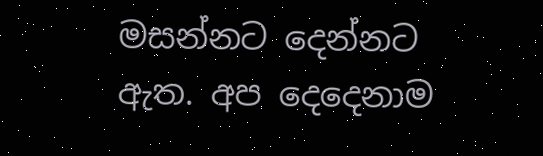මසන්නට දෙන්නට ඇත. අප දෙදෙනාම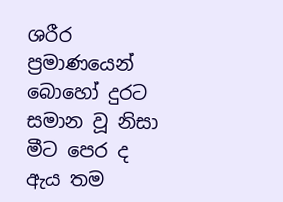ශරීර ප්‍රමාණයෙන් බොහෝ දුරට සමාන වූ නිසා මීට පෙර ද ඇය තම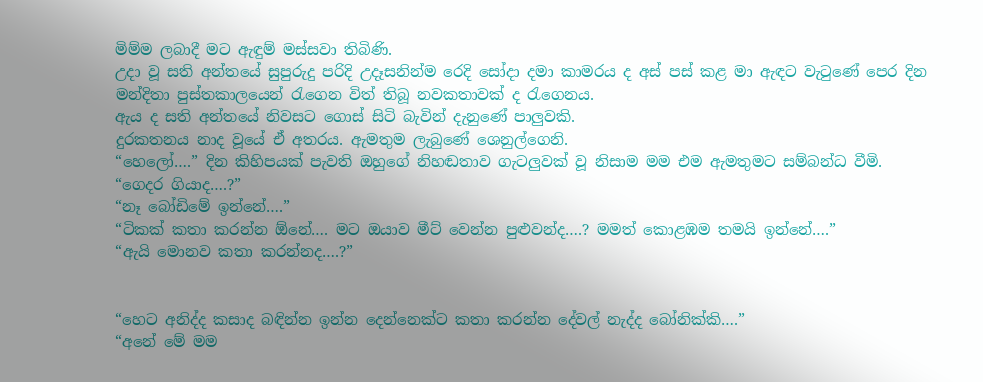මිම්ම ලබාදී මට ඇඳුම් මස්සවා තිබිණි.
උදා වූ සති අන්තයේ සුපුරුදු පරිදි උදෑසනින්ම රෙදි සෝදා දමා කාමරය ද අස් පස් කළ මා ඇඳට වැටුණේ පෙර දින මන්දිතා පුස්තකාලයෙන් රැගෙන විත් තිබූ නවකතාවක් ද රැගෙනය.
ඇය ද සති අන්තයේ නිවසට ගොස් සිටි බැවින් දැනුණේ පාලුවකි.
දුරකතනය නාද වූයේ ඒ අතරය. ඇමතුම ලැබුණේ ශෙනුල්ගෙනි.
“හෙලෝ….” දින කිහිපයක් පැවති ඔහුගේ නිහඬතාව ගැටලුවක් වූ නිසාම මම එම ඇමතුමට සම්බන්ධ වීමි.
“ගෙදර ගියාද….?”
“නෑ බෝඩිමේ ඉන්නේ….”
“ටිකක් කතා කරන්න ඕනේ…. මට ඔයාව මීට් වෙන්න පුළුවන්ද….? මමත් කොළඹම තමයි ඉන්නේ….”
“ඇයි මොනව කතා කරන්නද….?”


“හෙට අනිද්ද කසාද බඳින්න ඉන්න දෙන්නෙක්ට කතා කරන්න දේවල් නැද්ද බෝනික්කි….”
“අනේ මේ මම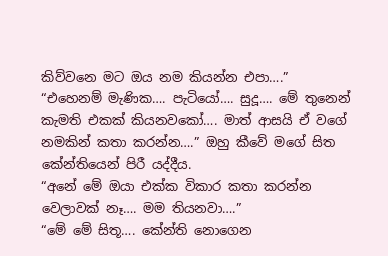කිව්වනෙ මට ඔය නම කියන්න එපා….”
“එහෙනම් මැණික…. පැටියෝ…. සුදූ…. මේ තුනෙන් කැමති එකක් කියනවකෝ…. මාත් ආසයි ඒ වගේ නමකින් කතා කරන්න….” ඔහු කීවේ මගේ සිත කේන්තියෙන් පිරී යද්දීය.
“අනේ මේ ඔයා එක්ක විකාර කතා කරන්න වෙලාවක් නෑ…. මම තියනවා….”
“මේ මේ සිතූ…. කේන්ති නොගෙන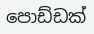පොඩ්ඩක්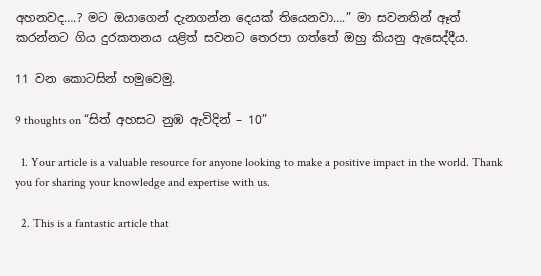අහනවද….? මට ඔයාගෙන් දැනගන්න දෙයක් තියෙනවා….” මා සවනතින් ඈත් කරන්නට ගිය දුරකතනය යළිත් සවනට තෙරපා ගත්තේ ඔහු කියනු ඇසෙද්දීය.

11 වන කොටසින් හමුවෙමු.

9 thoughts on “සිත් අහසට නුඹ ඇවිදින් – 10”

  1. Your article is a valuable resource for anyone looking to make a positive impact in the world. Thank you for sharing your knowledge and expertise with us.

  2. This is a fantastic article that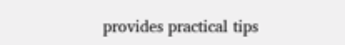provides practical tips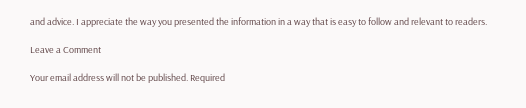and advice. I appreciate the way you presented the information in a way that is easy to follow and relevant to readers.

Leave a Comment

Your email address will not be published. Required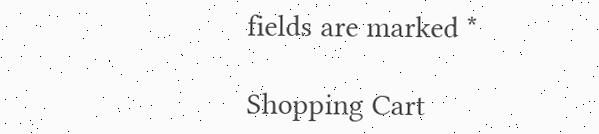fields are marked *

Shopping Cart